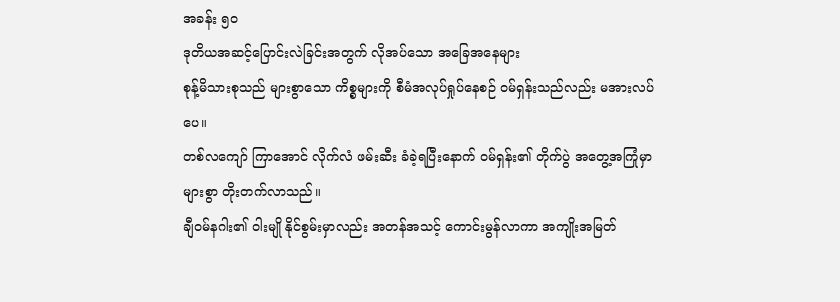အခန်း ၅၀
ဒုတိယအဆင့်ပြောင်းလဲခြင်းအတွက် လိုအပ်သော အခြေအနေများ
စုန့်မိသားစုသည် များစွာသော ကိစ္စများကို စီမံအလုပ်ရှုပ်နေစဉ် ဝမ်ရှန်းသည်လည်း မအားလပ်ပေ။
တစ်လကျော် ကြာအောင် လိုက်လံ ဖမ်းဆီး ခံခဲ့ရပြီးနောက် ဝမ်ရှန်း၏ တိုက်ပွဲ အတွေ့အကြုံမှာ များစွာ တိုးတက်လာသည်။
ချီဝမ်နဂါး၏ ဝါးမျို နိုင်စွမ်းမှာလည်း အတန်အသင့် ကောင်းမွန်လာကာ အကျိုးအမြတ်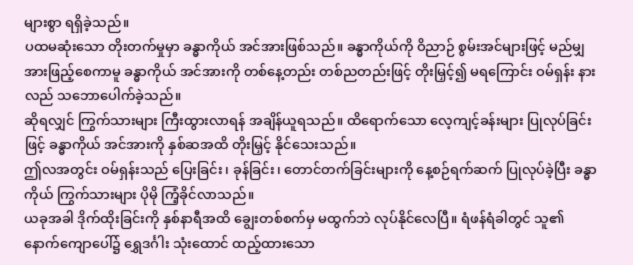များစွာ ရရှိခဲ့သည်။
ပထမဆုံးသော တိုးတက်မှုမှာ ခန္ဓာကိုယ် အင်အားဖြစ်သည်။ ခန္ဓာကိုယ်ကို ဝိညာဉ် စွမ်းအင်များဖြင့် မည်မျှ အားဖြည့်စေကာမူ ခန္ဓာကိုယ် အင်အားကို တစ်နေ့တည်း တစ်ညတည်းဖြင့် တိုးမြှင့်၍ မရကြောင်း ဝမ်ရှန်း နားလည် သဘောပေါက်ခဲ့သည်။
ဆိုရလျှင် ကြွက်သားများ ကြီးထွားလာရန် အချိန်ယူရသည်။ ထိရောက်သော လေ့ကျင့်ခန်းများ ပြုလုပ်ခြင်းဖြင့် ခန္ဓာကိုယ် အင်အားကို နှစ်ဆအထိ တိုးမြှင့် နိုင်သေးသည်။
ဤလအတွင်း ဝမ်ရှန်းသည် ပြေးခြင်း၊ ခုန်ခြင်း၊ တောင်တက်ခြင်းများကို နေ့စဉ်ရက်ဆက် ပြုလုပ်ခဲ့ပြီး ခန္ဓာကိုယ် ကြွက်သားများ ပိုမို ကြံ့ခိုင်လာသည်။
ယခုအခါ ဒိုက်ထိုးခြင်းကို နှစ်နာရီအထိ ချွေးတစ်စက်မှ မထွက်ဘဲ လုပ်နိုင်လေပြီ။ ရံဖန်ရံခါတွင် သူ၏ နောက်ကျောပေါ်၌ ရွှေဒင်္ဂါး သုံးထောင် ထည့်ထားသော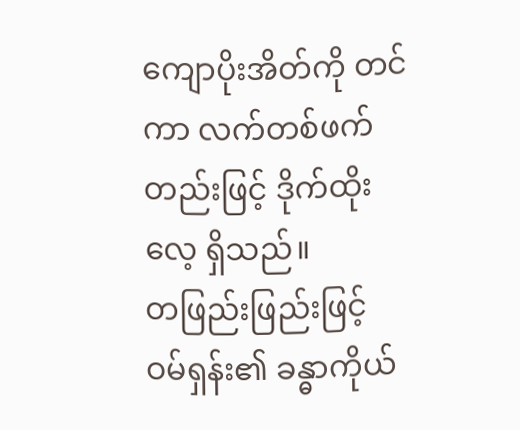ကျောပိုးအိတ်ကို တင်ကာ လက်တစ်ဖက်တည်းဖြင့် ဒိုက်ထိုးလေ့ ရှိသည်။
တဖြည်းဖြည်းဖြင့် ဝမ်ရှန်း၏ ခန္ဓာကိုယ်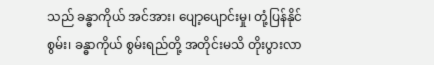သည် ခန္ဓာကိုယ် အင်အား၊ ပျော့ပျောင်းမှု၊ တုံ့ပြန်နိုင်စွမ်း၊ ခန္ဓာကိုယ် စွမ်းရည်တို့ အတိုင်းမသိ တိုးပွားလာ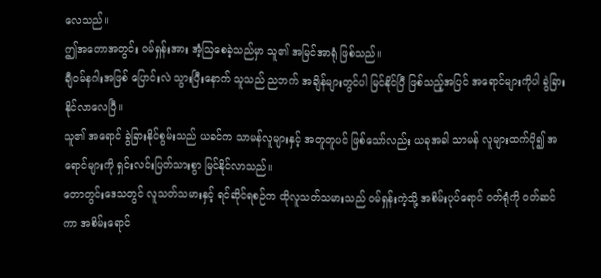လေသည်။
ဤအတောအတွင်း ဝမ်ရှန်းအား အံ့သြစေခဲ့သည်မှာ သူ၏ အမြင်အာရုံ ဖြစ်သည်။
ချီဝမ်နဂါးအဖြစ် ပြောင်းလဲ သွားပြီးနောက် သူသည် ညဘက် အချိန်များတွင်ပါ မြင်နိုင်ပြီ ဖြစ်သည့်အပြင် အရောင်များကိုပါ ခွဲခြား နိုင်လာလေပြီ။
သူ၏ အရောင် ခွဲခြားနိုင်စွမ်းသည် ယခင်က သာမန်လူများနှင့် အတူတူပင် ဖြစ်သော်လည်း ယခုအခါ သာမန် လူများထက်ပို၍ အရောင်များကို ရှင်းလင်းပြတ်သားစွာ မြင်နိုင်လာသည်။
တောတွင်းဒေသတွင် လူသတ်သမားနှင့် ရင်ဆိုင်ရစဉ်က ထိုလူသတ်သမားသည် ဝမ်ရှန်းကဲ့သို့ အစိမ်းပုပ်ရောင် ဝတ်ရုံကို ဝတ်ဆင်ကာ အစိမ်းရောင်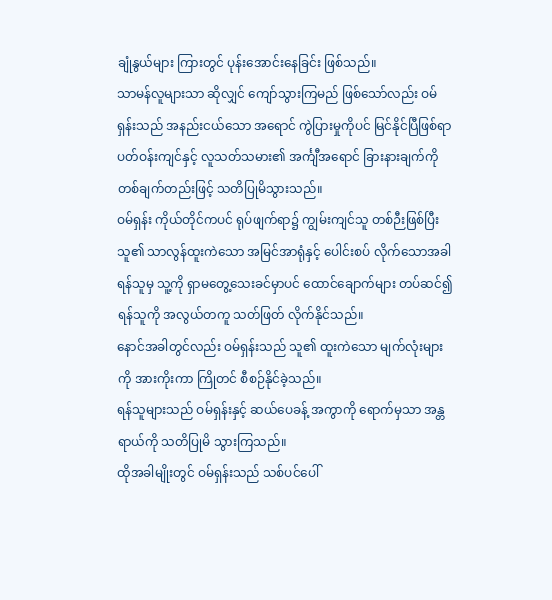ချုံနွယ်များ ကြားတွင် ပုန်းအောင်းနေခြင်း ဖြစ်သည်။
သာမန်လူများသာ ဆိုလျှင် ကျော်သွားကြမည် ဖြစ်သော်လည်း ဝမ်ရှန်းသည် အနည်းငယ်သော အရောင် ကွဲပြားမှုကိုပင် မြင်နိုင်ပြီဖြစ်ရာ ပတ်ဝန်းကျင်နှင့် လူသတ်သမား၏ အင်္ကျီအရောင် ခြားနားချက်ကို တစ်ချက်တည်းဖြင့် သတိပြုမိသွားသည်။
ဝမ်ရှန်း ကိုယ်တိုင်ကပင် ရုပ်ဖျက်ရာ၌ ကျွမ်းကျင်သူ တစ်ဉီးဖြစ်ပြီး သူ၏ သာလွန်ထူးကဲသော အမြင်အာရုံနှင့် ပေါင်းစပ် လိုက်သောအခါ ရန်သူမှ သူ့ကို ရှာမတွေ့သေးခင်မှာပင် ထောင်ချောက်များ တပ်ဆင်၍ ရန်သူကို အလွယ်တကူ သတ်ဖြတ် လိုက်နိုင်သည်။
နောင်အခါတွင်လည်း ဝမ်ရှန်းသည် သူ၏ ထူးကဲသော မျက်လုံးများကို အားကိုးကာ ကြိုတင် စီစဉ်နိုင်ခဲ့သည်။
ရန်သူများသည် ဝမ်ရှန်းနှင့် ဆယ်ပေခန့် အကွာကို ရောက်မှသာ အန္တရာယ်ကို သတိပြုမိ သွားကြသည်။
ထိုအခါမျိုးတွင် ဝမ်ရှန်းသည် သစ်ပင်ပေါ်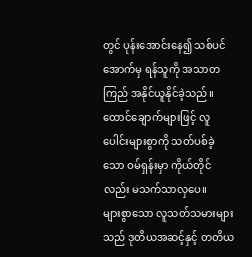တွင် ပုန်းအောင်းနေ၍ သစ်ပင် အောက်မှ ရန်သူကို အသာတကြည် အနိုင်ယူနိုင်ခဲ့သည်။ ထောင်ချောက်များဖြင့် လူပေါင်းများစွာကို သတ်ပစ်ခဲ့သော ဝမ်ရှန်းမှာ ကိုယ်တိုင်လည်း မသက်သာလှပေ။
များစွာသော လူသတ်သမားများသည် ဒုတိယအဆင့်နှင့် တတိယ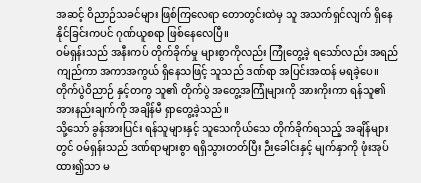အဆင့် ဝိညာဉ်သခင်များ ဖြစ်ကြလေရာ တောတွင်းထဲမှ သူ အသက်ရှင်လျက် ရှိနေနိုင်ခြင်းကပင် ဂုဏ်ယူစရာ ဖြစ်နေလေပြီ။
ဝမ်ရှန်းသည် အနီးကပ် တိုက်ခိုက်မှု များစွာကိုလည်း ကြုံတွေ့ခဲ့ ရသော်လည်း အရည်ကျည်ကာ အကာအကွယ် ရှိနေသဖြင့် သူသည် ဒဏ်ရာ အပြင်းအထန် မရခဲ့ပေ။
တိုက်ပွဲဝိညာဉ် နှင့်တကွ သူ၏ တိုက်ပွဲ အတွေ့အကြုံများကို အားကိုးကာ ရန်သူ၏ အားနည်းချက်ကို အချိန်မီ ရှာတွေ့ခဲ့သည်။
သို့သော် ခွန်အားပြင်း ရန်သူများနှင့် သူသေကိုယ်သေ တိုက်ခိုက်ရသည့် အချိန်များတွင် ဝမ်ရှန်းသည် ဒဏ်ရာများစွာ ရရှိသွားတတ်ပြီး ဉီးခေါင်းနှင့် မျက်နှာကို ဖုံးအုပ်ထား၍သာ မ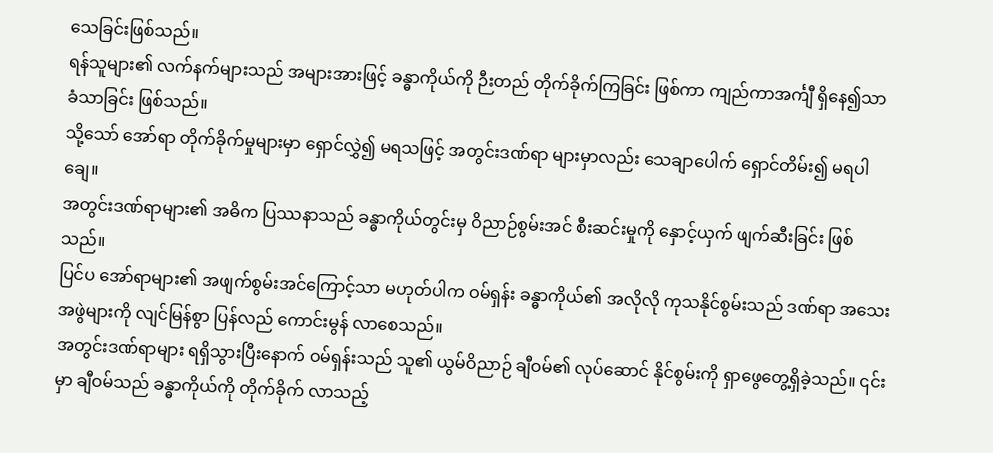သေခြင်းဖြစ်သည်။
ရန်သူများ၏ လက်နက်များသည် အများအားဖြင့် ခန္ဓာကိုယ်ကို ဉီးတည် တိုက်ခိုက်ကြခြင်း ဖြစ်ကာ ကျည်ကာအင်္ကျီ ရှိနေ၍သာ ခံသာခြင်း ဖြစ်သည်။
သို့သော် အော်ရာ တိုက်ခိုက်မှုများမှာ ရှောင်လွှဲ၍ မရသဖြင့် အတွင်းဒဏ်ရာ များမှာလည်း သေချာပေါက် ရှောင်တိမ်း၍ မရပါချေ။
အတွင်းဒဏ်ရာများ၏ အဓိက ပြဿနာသည် ခန္ဓာကိုယ်တွင်းမှ ဝိညာဉ်စွမ်းအင် စီးဆင်းမှုကို နှောင့်ယှက် ဖျက်ဆီးခြင်း ဖြစ်သည်။
ပြင်ပ အော်ရာများ၏ အဖျက်စွမ်းအင်ကြောင့်သာ မဟုတ်ပါက ဝမ်ရှန်း ခန္ဓာကိုယ်၏ အလိုလို ကုသနိုင်စွမ်းသည် ဒဏ်ရာ အသေးအဖွဲများကို လျင်မြန်စွာ ပြန်လည် ကောင်းမွန် လာစေသည်။
အတွင်းဒဏ်ရာများ ရရှိသွားပြီးနောက် ဝမ်ရှန်းသည် သူ၏ ယွမ်ဝိညာဉ် ချီဝမ်၏ လုပ်ဆောင် နိုင်စွမ်းကို ရှာဖွေတွေ့ရှိခဲ့သည်။ ၎င်းမှာ ချီဝမ်သည် ခန္ဓာကိုယ်ကို တိုက်ခိုက် လာသည့်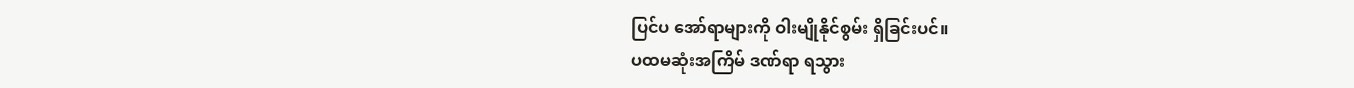ပြင်ပ အော်ရာများကို ဝါးမျိုနိုင်စွမ်း ရှိခြင်းပင်။
ပထမဆုံးအကြိမ် ဒဏ်ရာ ရသွား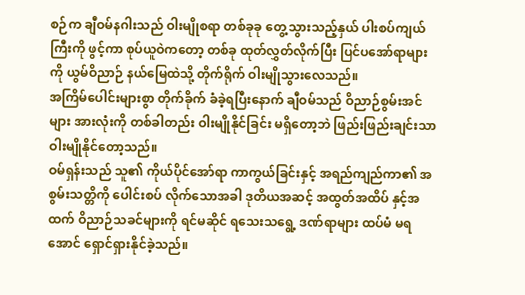စဉ်က ချီဝမ်နဂါးသည် ဝါးမျိုစရာ တစ်ခုခု တွေ့သွားသည့်နှယ် ပါးစပ်ကျယ်ကြီးကို ဖွင့်ကာ စုပ်ယူဝဲကတော့ တစ်ခု ထုတ်လွှတ်လိုက်ပြီး ပြင်ပအော်ရာများကို ယွမ်ဝိညာဉ် နယ်မြေထဲသို့ တိုက်ရိုက် ဝါးမျိုသွားလေသည်။
အကြိမ်ပေါင်းများစွာ တိုက်ခိုက် ခံခဲ့ရပြီးနောက် ချီဝမ်သည် ဝိညာဉ်စွမ်းအင်များ အားလုံးကို တစ်ခါတည်း ဝါးမျိုနိုင်ခြင်း မရှိတော့ဘဲ ဖြည်းဖြည်းချင်းသာ ဝါးမျိုနိုင်တော့သည်။
ဝမ်ရှန်းသည် သူ၏ ကိုယ်ပိုင်အော်ရာ ကာကွယ်ခြင်းနှင့် အရည်ကျည်ကာ၏ အစွမ်းသတ္တိကို ပေါင်းစပ် လိုက်သောအခါ ဒုတိယအဆင့် အထွတ်အထိပ် နှင့်အထက် ဝိညာဉ်သခင်များကို ရင်မဆိုင် ရသေးသရွေ့ ဒဏ်ရာများ ထပ်မံ မရအောင် ရှောင်ရှားနိုင်ခဲ့သည်။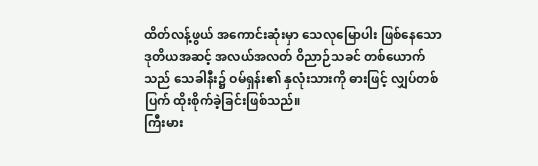ထိတ်လန့်ဖွယ် အကောင်းဆုံးမှာ သေလုမြောပါး ဖြစ်နေသော ဒုတိယအဆင့် အလယ်အလတ် ဝိညာဉ်သခင် တစ်ယောက်သည် သေခါနီး၌ ဝမ်ရှန်း၏ နှလုံးသားကို ဓားဖြင့် လျှပ်တစ်ပြက် ထိုးစိုက်ခဲ့ခြင်းဖြစ်သည်။
ကြီးမား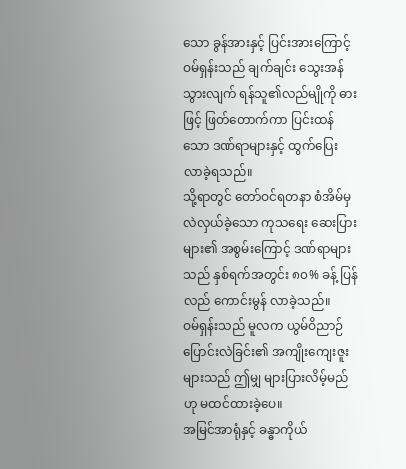သော ခွန်အားနှင့် ပြင်းအားကြောင့် ဝမ်ရှန်းသည် ချက်ချင်း သွေးအန် သွားလျက် ရန်သူ၏လည်မျိုကို ဓားဖြင့် ဖြတ်တောက်ကာ ပြင်းထန်သော ဒဏ်ရာများနှင့် ထွက်ပြေး လာခဲ့ရသည်။
သို့ရာတွင် တော်ဝင်ရတနာ စံအိမ်မှ လဲလှယ်ခဲ့သော ကုသရေး ဆေးပြားများ၏ အစွမ်းကြောင့် ဒဏ်ရာများသည် နှစ်ရက်အတွင်း ၈၀% ခန့် ပြန်လည် ကောင်းမွန် လာခဲ့သည်။
ဝမ်ရှန်းသည် မူလက ယွမ်ဝိညာဉ် ပြောင်းလဲခြင်း၏ အကျိုးကျေးဇူး များသည် ဤမျှ များပြားလိမ့်မည်ဟု မထင်ထားခဲ့ပေ။
အမြင်အာရုံနှင့် ခန္ဓာကိုယ်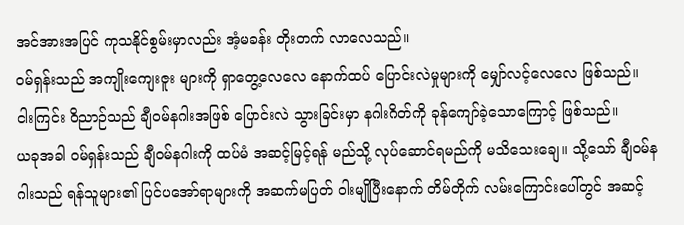အင်အားအပြင် ကုသနိုင်စွမ်းမှာလည်း အံ့မခန်း တိုးတက် လာလေသည်။
ဝမ်ရှန်းသည် အကျိုးကျေးဇူး များကို ရှာတွေ့လေလေ နောက်ထပ် ပြောင်းလဲမှုများကို မျှော်လင့်လေလေ ဖြစ်သည်။
ငါးကြင်း ဝိညာဉ်သည် ချီဝမ်နဂါးအဖြစ် ပြောင်းလဲ သွားခြင်းမှာ နဂါးဂိတ်ကို ခုန်ကျော်ခဲ့သောကြောင့် ဖြစ်သည်။
ယခုအခါ ဝမ်ရှန်းသည် ချီဝမ်နဂါးကို ထပ်မံ အဆင့်မြင့်ရန် မည်သို့ လုပ်ဆောင်ရမည်ကို မသိသေးချေ။ သို့သော် ချီဝမ်နဂါးသည် ရန်သူများ၏ ပြင်ပအော်ရာများကို အဆက်မပြတ် ဝါးမျိုပြီးနောက် တိမ်တိုက် လမ်းကြောင်းပေါ်တွင် အဆင့်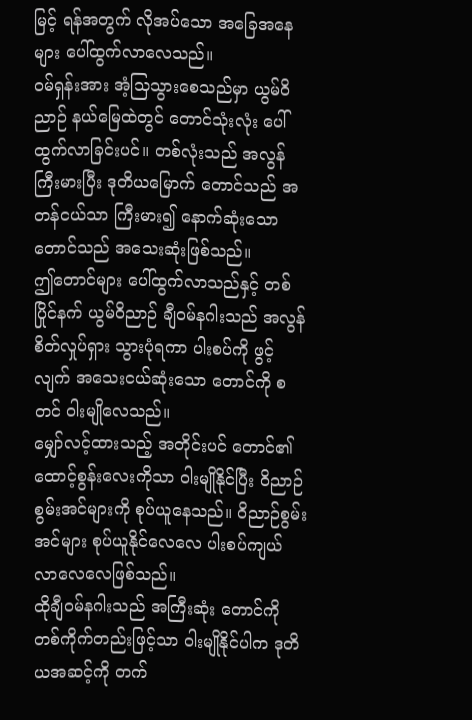မြင့် ရန်အတွက် လိုအပ်သော အခြေအနေများ ပေါ်ထွက်လာလေသည်။
ဝမ်ရှန်းအား အံ့သြသွားစေသည်မှာ ယွမ်ဝိညာဉ် နယ်မြေထဲတွင် တောင်သုံးလုံး ပေါ်ထွက်လာခြင်းပင်။ တစ်လုံးသည် အလွန်ကြီးမားပြီး ဒုတိယမြောက် တောင်သည် အတန်ငယ်သာ ကြီးမား၍ နောက်ဆုံးသော တောင်သည် အသေးဆုံးဖြစ်သည်။
ဤတောင်များ ပေါ်ထွက်လာသည်နှင့် တစ်ပြိုင်နက် ယွမ်ဝိညာဉ် ချီဝမ်နဂါးသည် အလွန် စိတ်လှုပ်ရှား သွားပုံရကာ ပါးစပ်ကို ဖွင့်လျက် အသေးငယ်ဆုံးသော တောင်ကို စတင် ဝါးမျိုလေသည်။
မျှော်လင့်ထားသည့် အတိုင်းပင် တောင်၏ ထောင့်စွန်းလေးကိုသာ ဝါးမျိုနိုင်ပြီး ဝိညာဉ် စွမ်းအင်များကို စုပ်ယူနေသည်။ ဝိညာဉ်စွမ်းအင်များ စုပ်ယူနိုင်လေလေ ပါးစပ်ကျယ် လာလေလေဖြစ်သည်။
ထိုချီဝမ်နဂါးသည် အကြီးဆုံး တောင်ကို တစ်ကိုက်တည်းဖြင့်သာ ဝါးမျိုနိုင်ပါက ဒုတိယအဆင့်ကို တက်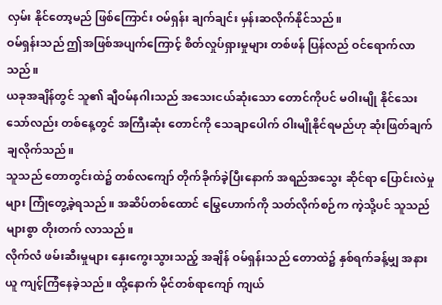လှမ်း နိုင်တော့မည် ဖြစ်ကြောင်း ဝမ်ရှန်း ချက်ချင်း မှန်းဆလိုက်နိုင်သည်။
ဝမ်ရှန်းသည် ဤအဖြစ်အပျက်ကြောင့် စိတ်လှုပ်ရှားမှုများ တစ်ဖန် ပြန်လည် ဝင်ရောက်လာသည်။
ယခုအချိန်တွင် သူ၏ ချီဝမ်နဂါးသည် အသေးငယ်ဆုံးသော တောင်ကိုပင် မဝါးမျို နိုင်သေးသော်လည်း တစ်နေ့တွင် အကြီးဆုံး တောင်ကို သေချာပေါက် ဝါးမျိုနိုင်ရမည်ဟု ဆုံးဖြတ်ချက် ချလိုက်သည်။
သူသည် တောတွင်းထဲ၌ တစ်လကျော် တိုက်ခိုက်ခဲ့ပြီးနောက် အရည်အသွေး ဆိုင်ရာ ပြောင်းလဲမှုများ ကြုံတွေ့ခဲ့ရသည်။ အဆိပ်တစ်ထောင် မြွေဟောက်ကို သတ်လိုက်စဉ်က ကဲ့သို့ပင် သူသည် များစွာ တိုးတက် လာသည်။
လိုက်လံ ဖမ်းဆီးမှုများ နှေးကွေးသွားသည့် အချိန် ဝမ်ရှန်းသည် တောထဲ၌ နှစ်ရက်ခန့်မျှ အနားယူ ကျင့်ကြံနေခဲ့သည်။ ထို့နောက် မိုင်တစ်ရာကျော် ကျယ်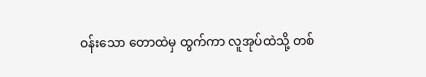ဝန်းသော တောထဲမှ ထွက်ကာ လူအုပ်ထဲသို့ တစ်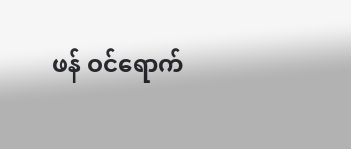ဖန် ဝင်ရောက်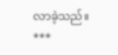လာခဲ့သည်။
***